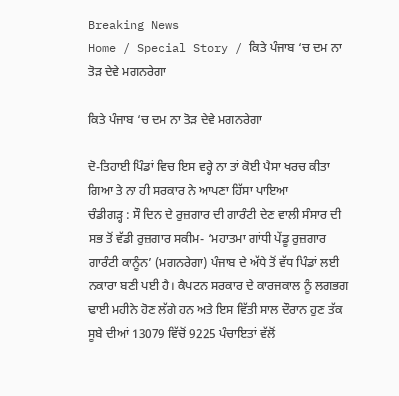Breaking News
Home / Special Story / ਕਿਤੇ ਪੰਜਾਬ ‘ਚ ਦਮ ਨਾ ਤੋੜ ਦੇਵੇ ਮਗਨਰੇਗਾ

ਕਿਤੇ ਪੰਜਾਬ ‘ਚ ਦਮ ਨਾ ਤੋੜ ਦੇਵੇ ਮਗਨਰੇਗਾ

ਦੋ-ਤਿਹਾਈ ਪਿੰਡਾਂ ਵਿਚ ਇਸ ਵਰ੍ਹੇ ਨਾ ਤਾਂ ਕੋਈ ਪੈਸਾ ਖਰਚ ਕੀਤਾ ਗਿਆ ਤੇ ਨਾ ਹੀ ਸਰਕਾਰ ਨੇ ਆਪਣਾ ਹਿੱਸਾ ਪਾਇਆ
ਚੰਡੀਗੜ੍ਹ : ਸੌ ਦਿਨ ਦੇ ਰੁਜ਼ਗਾਰ ਦੀ ਗਾਰੰਟੀ ਦੇਣ ਵਾਲੀ ਸੰਸਾਰ ਦੀ ਸਭ ਤੋਂ ਵੱਡੀ ਰੁਜ਼ਗਾਰ ਸਕੀਮ- ‘ਮਹਾਤਮਾ ਗਾਂਧੀ ਪੇਂਡੂ ਰੁਜ਼ਗਾਰ ਗਾਰੰਟੀ ਕਾਨੂੰਨ’ (ਮਗਨਰੇਗਾ) ਪੰਜਾਬ ਦੇ ਅੱਧੇ ਤੋਂ ਵੱਧ ਪਿੰਡਾਂ ਲਈ ਨਕਾਰਾ ਬਣੀ ਪਈ ਹੈ। ਕੈਪਟਨ ਸਰਕਾਰ ਦੇ ਕਾਰਜਕਾਲ ਨੂੰ ਲਗਭਗ ਢਾਈ ਮਹੀਨੇ ਹੋਣ ਲੱਗੇ ਹਨ ਅਤੇ ਇਸ ਵਿੱਤੀ ਸਾਲ ਦੌਰਾਨ ਹੁਣ ਤੱਕ ਸੂਬੇ ਦੀਆਂ 13079 ਵਿੱਚੋਂ 9225 ਪੰਚਾਇਤਾਂ ਵੱਲੋਂ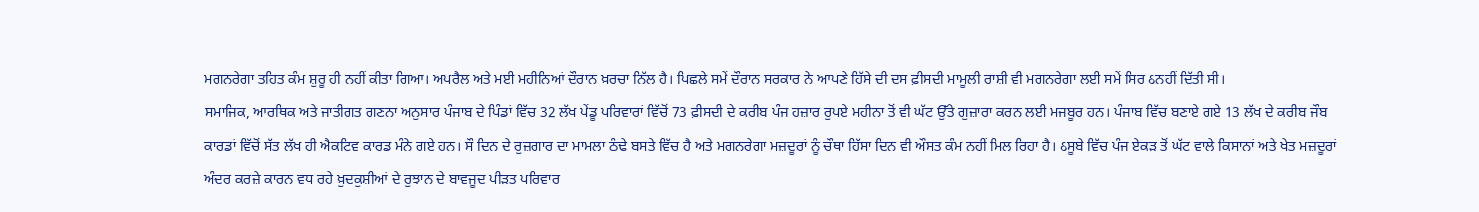ਮਗਨਰੇਗਾ ਤਹਿਤ ਕੰਮ ਸ਼ੁਰੂ ਹੀ ਨਹੀਂ ਕੀਤਾ ਗਿਆ। ਅਪਰੈਲ ਅਤੇ ਮਈ ਮਹੀਨਿਆਂ ਦੌਰਾਨ ਖ਼ਰਚਾ ਨਿੱਲ ਹੈ। ਪਿਛਲੇ ਸਮੇਂ ਦੌਰਾਨ ਸਰਕਾਰ ਨੇ ਆਪਣੇ ਹਿੱਸੇ ਦੀ ਦਸ ਫ਼ੀਸਦੀ ਮਾਮੂਲੀ ਰਾਸ਼ੀ ਵੀ ਮਗਨਰੇਗਾ ਲਈ ਸਮੇਂ ਸਿਰ ઠਨਹੀਂ ਦਿੱਤੀ ਸੀ।
ਸਮਾਜਿਕ, ਆਰਥਿਕ ਅਤੇ ਜਾਤੀਗਤ ਗਣਨਾ ਅਨੁਸਾਰ ਪੰਜਾਬ ਦੇ ਪਿੰਡਾਂ ਵਿੱਚ 32 ਲੱਖ ਪੇਂਡੂ ਪਰਿਵਾਰਾਂ ਵਿੱਚੋਂ 73 ਫ਼ੀਸਦੀ ਦੇ ਕਰੀਬ ਪੰਜ ਹਜ਼ਾਰ ਰੁਪਏ ਮਹੀਨਾ ਤੋਂ ਵੀ ਘੱਟ ਉੱਤੇ ਗੁਜ਼ਾਰਾ ਕਰਨ ਲਈ ਮਜਬੂਰ ਹਨ। ਪੰਜਾਬ ਵਿੱਚ ਬਣਾਏ ਗਏ 13 ਲੱਖ ਦੇ ਕਰੀਬ ਜੌਬ ਕਾਰਡਾਂ ਵਿੱਚੋਂ ਸੱਤ ਲੱਖ ਹੀ ਐਕਟਿਵ ਕਾਰਡ ਮੰਨੇ ਗਏ ਹਨ। ਸੌ ਦਿਨ ਦੇ ਰੁਜ਼ਗਾਰ ਦਾ ਮਾਮਲਾ ਠੰਢੇ ਬਸਤੇ ਵਿੱਚ ਹੈ ਅਤੇ ਮਗਨਰੇਗਾ ਮਜ਼ਦੂਰਾਂ ਨੂੰ ਚੌਥਾ ਹਿੱਸਾ ਦਿਨ ਵੀ ਔਸਤ ਕੰਮ ਨਹੀਂ ਮਿਲ ਰਿਹਾ ਹੈ। ઠਸੂਬੇ ਵਿੱਚ ਪੰਜ ਏਕੜ ਤੋਂ ਘੱਟ ਵਾਲੇ ਕਿਸਾਨਾਂ ਅਤੇ ਖੇਤ ਮਜ਼ਦੂਰਾਂ ਅੰਦਰ ਕਰਜ਼ੇ ਕਾਰਨ ਵਧ ਰਹੇ ਖ਼ੁਦਕੁਸ਼ੀਆਂ ਦੇ ਰੁਝਾਨ ਦੇ ਬਾਵਜੂਦ ਪੀੜਤ ਪਰਿਵਾਰ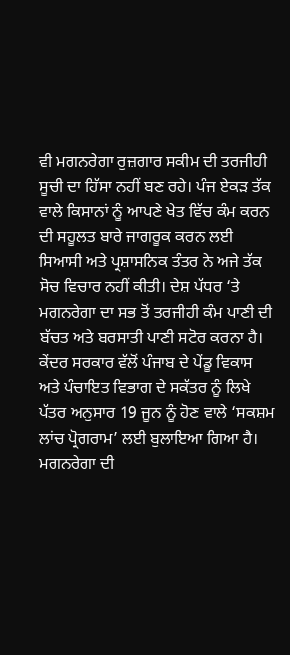ਵੀ ਮਗਨਰੇਗਾ ਰੁਜ਼ਗਾਰ ਸਕੀਮ ਦੀ ਤਰਜੀਹੀ ਸੂਚੀ ਦਾ ਹਿੱਸਾ ਨਹੀਂ ਬਣ ਰਹੇ। ਪੰਜ ਏਕੜ ਤੱਕ ਵਾਲੇ ਕਿਸਾਨਾਂ ਨੂੰ ਆਪਣੇ ਖੇਤ ਵਿੱਚ ਕੰਮ ਕਰਨ ਦੀ ਸਹੂਲਤ ਬਾਰੇ ਜਾਗਰੂਕ ਕਰਨ ਲਈ ਸਿਆਸੀ ਅਤੇ ਪ੍ਰਸ਼ਾਸਨਿਕ ਤੰਤਰ ਨੇ ਅਜੇ ਤੱਕ ਸੋਚ ਵਿਚਾਰ ਨਹੀਂ ਕੀਤੀ। ਦੇਸ਼ ਪੱਧਰ ‘ਤੇ ਮਗਨਰੇਗਾ ਦਾ ਸਭ ਤੋਂ ਤਰਜੀਹੀ ਕੰਮ ਪਾਣੀ ਦੀ ਬੱਚਤ ਅਤੇ ਬਰਸਾਤੀ ਪਾਣੀ ਸਟੋਰ ਕਰਨਾ ਹੈ। ਕੇਂਦਰ ਸਰਕਾਰ ਵੱਲੋਂ ਪੰਜਾਬ ਦੇ ਪੇਂਡੂ ਵਿਕਾਸ ਅਤੇ ਪੰਚਾਇਤ ਵਿਭਾਗ ਦੇ ਸਕੱਤਰ ਨੂੰ ਲਿਖੇ ਪੱਤਰ ਅਨੁਸਾਰ 19 ਜੂਨ ਨੂੰ ਹੋਣ ਵਾਲੇ ‘ਸਕਸ਼ਮ ਲਾਂਚ ਪ੍ਰੋਗਰਾਮ’ ਲਈ ਬੁਲਾਇਆ ਗਿਆ ਹੈ।
ਮਗਨਰੇਗਾ ਦੀ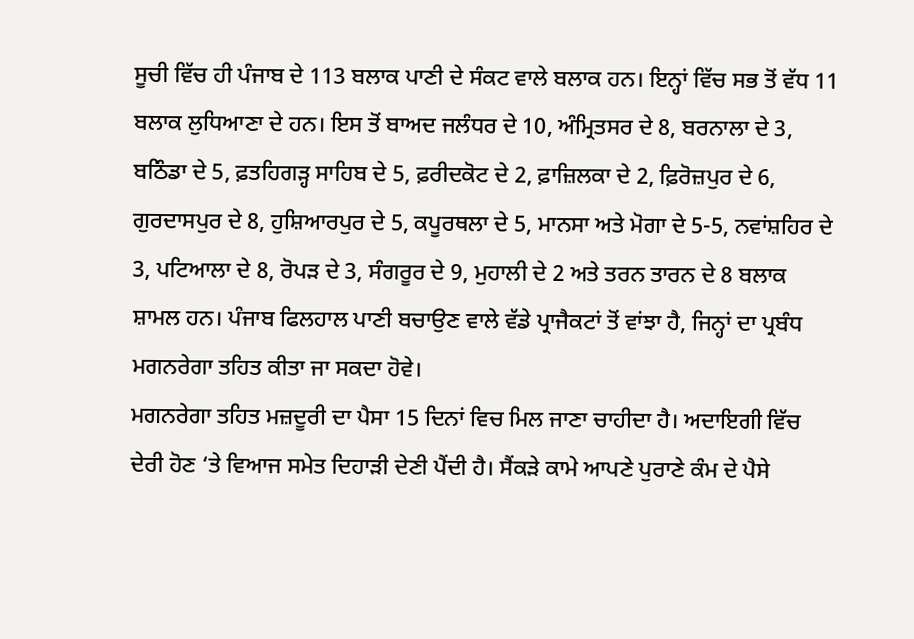ਸੂਚੀ ਵਿੱਚ ਹੀ ਪੰਜਾਬ ਦੇ 113 ਬਲਾਕ ਪਾਣੀ ਦੇ ਸੰਕਟ ਵਾਲੇ ਬਲਾਕ ਹਨ। ਇਨ੍ਹਾਂ ਵਿੱਚ ਸਭ ਤੋਂ ਵੱਧ 11 ਬਲਾਕ ਲੁਧਿਆਣਾ ਦੇ ਹਨ। ਇਸ ਤੋਂ ਬਾਅਦ ਜਲੰਧਰ ਦੇ 10, ਅੰਮ੍ਰਿਤਸਰ ਦੇ 8, ਬਰਨਾਲਾ ਦੇ 3, ਬਠਿੰਡਾ ਦੇ 5, ਫ਼ਤਹਿਗੜ੍ਹ ਸਾਹਿਬ ਦੇ 5, ਫ਼ਰੀਦਕੋਟ ਦੇ 2, ਫ਼ਾਜ਼ਿਲਕਾ ਦੇ 2, ਫ਼ਿਰੋਜ਼ਪੁਰ ਦੇ 6, ਗੁਰਦਾਸਪੁਰ ਦੇ 8, ਹੁਸ਼ਿਆਰਪੁਰ ਦੇ 5, ਕਪੂਰਥਲਾ ਦੇ 5, ਮਾਨਸਾ ਅਤੇ ਮੋਗਾ ਦੇ 5-5, ਨਵਾਂਸ਼ਹਿਰ ਦੇ 3, ਪਟਿਆਲਾ ਦੇ 8, ਰੋਪੜ ਦੇ 3, ਸੰਗਰੂਰ ਦੇ 9, ਮੁਹਾਲੀ ਦੇ 2 ਅਤੇ ਤਰਨ ਤਾਰਨ ਦੇ 8 ਬਲਾਕ ਸ਼ਾਮਲ ਹਨ। ਪੰਜਾਬ ਫਿਲਹਾਲ ਪਾਣੀ ਬਚਾਉਣ ਵਾਲੇ ਵੱਡੇ ਪ੍ਰਾਜੈਕਟਾਂ ਤੋਂ ਵਾਂਝਾ ਹੈ, ਜਿਨ੍ਹਾਂ ਦਾ ਪ੍ਰਬੰਧ ਮਗਨਰੇਗਾ ਤਹਿਤ ਕੀਤਾ ਜਾ ਸਕਦਾ ਹੋਵੇ।
ਮਗਨਰੇਗਾ ਤਹਿਤ ਮਜ਼ਦੂਰੀ ਦਾ ਪੈਸਾ 15 ਦਿਨਾਂ ਵਿਚ ਮਿਲ ਜਾਣਾ ਚਾਹੀਦਾ ਹੈ। ਅਦਾਇਗੀ ਵਿੱਚ ਦੇਰੀ ਹੋਣ ‘ਤੇ ਵਿਆਜ ਸਮੇਤ ਦਿਹਾੜੀ ਦੇਣੀ ਪੈਂਦੀ ਹੈ। ਸੈਂਕੜੇ ਕਾਮੇ ਆਪਣੇ ਪੁਰਾਣੇ ਕੰਮ ਦੇ ਪੈਸੇ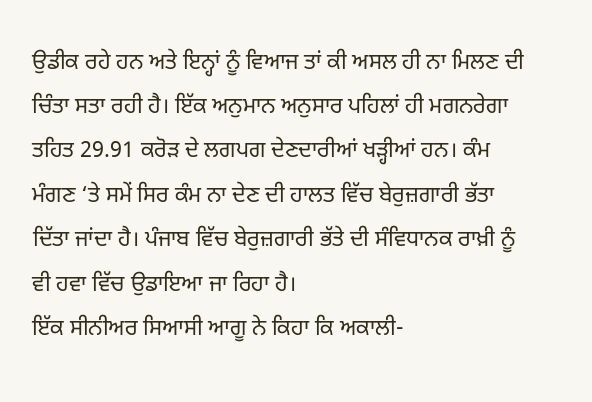ਉਡੀਕ ਰਹੇ ਹਨ ਅਤੇ ਇਨ੍ਹਾਂ ਨੂੰ ਵਿਆਜ ਤਾਂ ਕੀ ਅਸਲ ਹੀ ਨਾ ਮਿਲਣ ਦੀ ਚਿੰਤਾ ਸਤਾ ਰਹੀ ਹੈ। ਇੱਕ ਅਨੁਮਾਨ ਅਨੁਸਾਰ ਪਹਿਲਾਂ ਹੀ ਮਗਨਰੇਗਾ ਤਹਿਤ 29.91 ਕਰੋੜ ਦੇ ਲਗਪਗ ਦੇਣਦਾਰੀਆਂ ਖੜ੍ਹੀਆਂ ਹਨ। ਕੰਮ ਮੰਗਣ ‘ਤੇ ਸਮੇਂ ਸਿਰ ਕੰਮ ਨਾ ਦੇਣ ਦੀ ਹਾਲਤ ਵਿੱਚ ਬੇਰੁਜ਼ਗਾਰੀ ਭੱਤਾ ਦਿੱਤਾ ਜਾਂਦਾ ਹੈ। ਪੰਜਾਬ ਵਿੱਚ ਬੇਰੁਜ਼ਗਾਰੀ ਭੱਤੇ ਦੀ ਸੰਵਿਧਾਨਕ ਰਾਖ਼ੀ ਨੂੰ ਵੀ ਹਵਾ ਵਿੱਚ ਉਡਾਇਆ ਜਾ ਰਿਹਾ ਹੈ।
ਇੱਕ ਸੀਨੀਅਰ ਸਿਆਸੀ ਆਗੂ ਨੇ ਕਿਹਾ ਕਿ ਅਕਾਲੀ-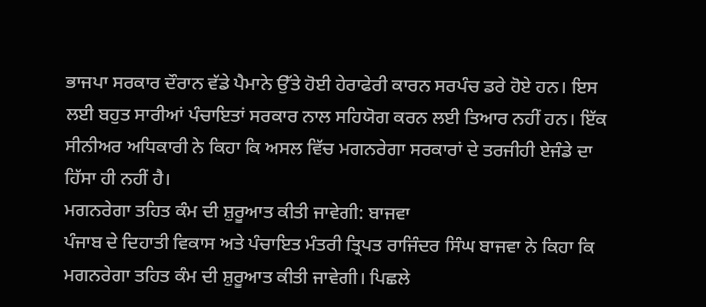ਭਾਜਪਾ ਸਰਕਾਰ ਦੌਰਾਨ ਵੱਡੇ ਪੈਮਾਨੇ ਉੱਤੇ ਹੋਈ ਹੇਰਾਫੇਰੀ ਕਾਰਨ ਸਰਪੰਚ ਡਰੇ ਹੋਏ ਹਨ। ਇਸ ਲਈ ਬਹੁਤ ਸਾਰੀਆਂ ਪੰਚਾਇਤਾਂ ਸਰਕਾਰ ਨਾਲ ਸਹਿਯੋਗ ਕਰਨ ਲਈ ਤਿਆਰ ਨਹੀਂ ਹਨ। ਇੱਕ ਸੀਨੀਅਰ ਅਧਿਕਾਰੀ ਨੇ ਕਿਹਾ ਕਿ ਅਸਲ ਵਿੱਚ ਮਗਨਰੇਗਾ ਸਰਕਾਰਾਂ ਦੇ ਤਰਜੀਹੀ ਏਜੰਡੇ ਦਾ ਹਿੱਸਾ ਹੀ ਨਹੀਂ ਹੈ।
ਮਗਨਰੇਗਾ ਤਹਿਤ ਕੰਮ ਦੀ ਸ਼ੁਰੂਆਤ ਕੀਤੀ ਜਾਵੇਗੀ: ਬਾਜਵਾ
ਪੰਜਾਬ ਦੇ ਦਿਹਾਤੀ ਵਿਕਾਸ ਅਤੇ ਪੰਚਾਇਤ ਮੰਤਰੀ ਤ੍ਰਿਪਤ ਰਾਜਿੰਦਰ ਸਿੰਘ ਬਾਜਵਾ ਨੇ ਕਿਹਾ ਕਿ ਮਗਨਰੇਗਾ ਤਹਿਤ ਕੰਮ ਦੀ ਸ਼ੁਰੂਆਤ ਕੀਤੀ ਜਾਵੇਗੀ। ਪਿਛਲੇ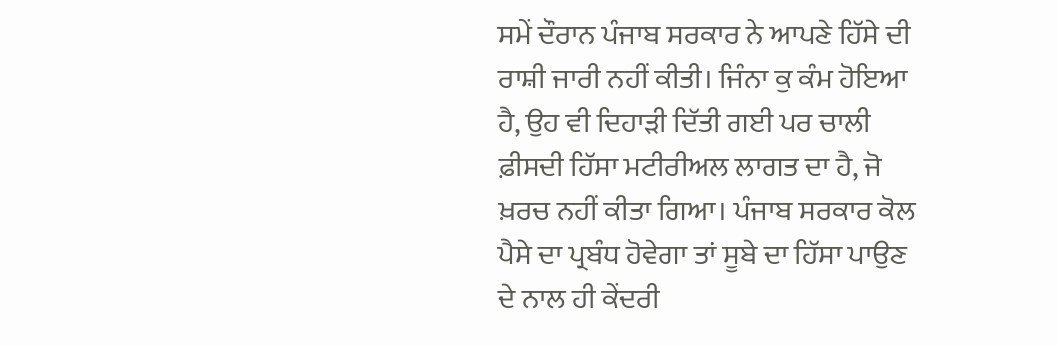ਸਮੇਂ ਦੌਰਾਨ ਪੰਜਾਬ ਸਰਕਾਰ ਨੇ ਆਪਣੇ ਹਿੱਸੇ ਦੀ ਰਾਸ਼ੀ ਜਾਰੀ ਨਹੀਂ ਕੀਤੀ। ਜਿੰਨਾ ਕੁ ਕੰਮ ਹੋਇਆ ਹੈ, ਉਹ ਵੀ ਦਿਹਾੜੀ ਦਿੱਤੀ ਗਈ ਪਰ ਚਾਲੀ ਫ਼ੀਸਦੀ ਹਿੱਸਾ ਮਟੀਰੀਅਲ ਲਾਗਤ ਦਾ ਹੈ, ਜੋ ਖ਼ਰਚ ਨਹੀਂ ਕੀਤਾ ਗਿਆ। ਪੰਜਾਬ ਸਰਕਾਰ ਕੋਲ ਪੈਸੇ ਦਾ ਪ੍ਰਬੰਧ ਹੋਵੇਗਾ ਤਾਂ ਸੂਬੇ ਦਾ ਹਿੱਸਾ ਪਾਉਣ ਦੇ ਨਾਲ ਹੀ ਕੇਂਦਰੀ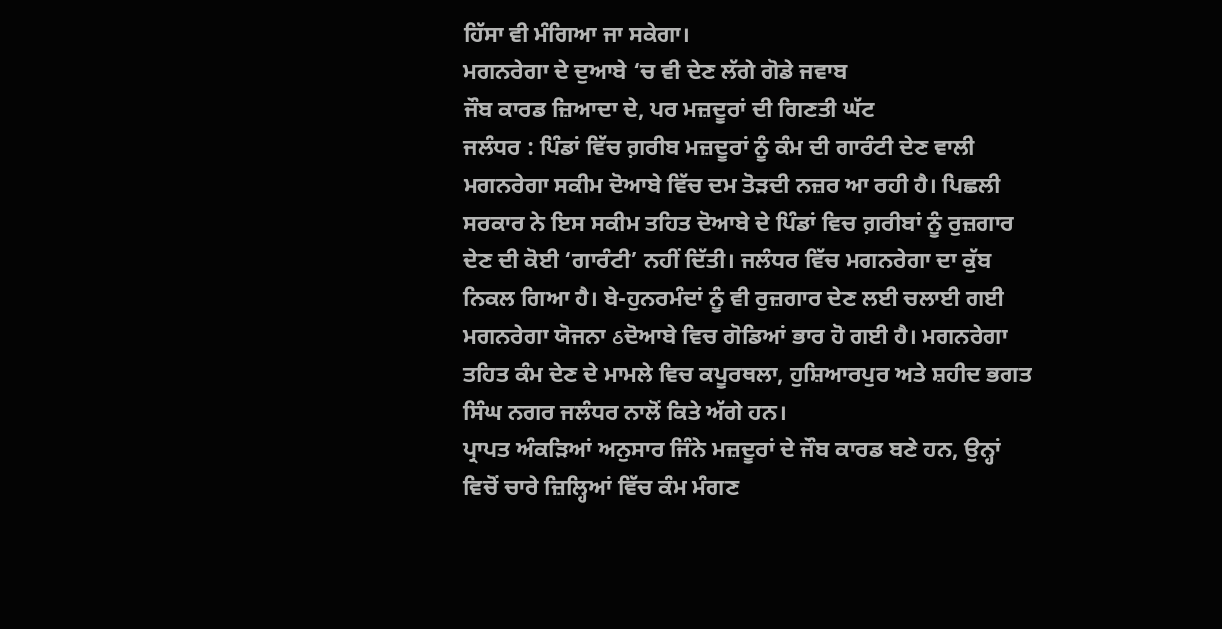ਹਿੱਸਾ ਵੀ ਮੰਗਿਆ ਜਾ ਸਕੇਗਾ।
ਮਗਨਰੇਗਾ ਦੇ ਦੁਆਬੇ ‘ਚ ਵੀ ਦੇਣ ਲੱਗੇ ਗੋਡੇ ਜਵਾਬ
ਜੌਬ ਕਾਰਡ ਜ਼ਿਆਦਾ ਦੇ, ਪਰ ਮਜ਼ਦੂਰਾਂ ਦੀ ਗਿਣਤੀ ਘੱਟ
ਜਲੰਧਰ : ਪਿੰਡਾਂ ਵਿੱਚ ਗ਼ਰੀਬ ਮਜ਼ਦੂਰਾਂ ਨੂੰ ਕੰਮ ਦੀ ਗਾਰੰਟੀ ਦੇਣ ਵਾਲੀ ਮਗਨਰੇਗਾ ਸਕੀਮ ਦੋਆਬੇ ਵਿੱਚ ਦਮ ਤੋੜਦੀ ਨਜ਼ਰ ਆ ਰਹੀ ਹੈ। ਪਿਛਲੀ ਸਰਕਾਰ ਨੇ ਇਸ ਸਕੀਮ ਤਹਿਤ ਦੋਆਬੇ ਦੇ ਪਿੰਡਾਂ ਵਿਚ ਗ਼ਰੀਬਾਂ ਨੂੰ ਰੁਜ਼ਗਾਰ ਦੇਣ ਦੀ ਕੋਈ ‘ਗਾਰੰਟੀ’ ਨਹੀਂ ਦਿੱਤੀ। ਜਲੰਧਰ ਵਿੱਚ ਮਗਨਰੇਗਾ ਦਾ ਕੁੱਬ ਨਿਕਲ ਗਿਆ ਹੈ। ਬੇ-ਹੁਨਰਮੰਦਾਂ ਨੂੰ ਵੀ ਰੁਜ਼ਗਾਰ ਦੇਣ ਲਈ ਚਲਾਈ ਗਈ ਮਗਨਰੇਗਾ ਯੋਜਨਾ ઠਦੋਆਬੇ ਵਿਚ ਗੋਡਿਆਂ ਭਾਰ ਹੋ ਗਈ ਹੈ। ਮਗਨਰੇਗਾ ਤਹਿਤ ਕੰਮ ਦੇਣ ਦੇ ਮਾਮਲੇ ਵਿਚ ਕਪੂਰਥਲਾ, ਹੁਸ਼ਿਆਰਪੁਰ ਅਤੇ ਸ਼ਹੀਦ ਭਗਤ ਸਿੰਘ ਨਗਰ ਜਲੰਧਰ ਨਾਲੋਂ ਕਿਤੇ ਅੱਗੇ ਹਨ।
ਪ੍ਰਾਪਤ ਅੰਕੜਿਆਂ ਅਨੁਸਾਰ ਜਿੰਨੇ ਮਜ਼ਦੂਰਾਂ ਦੇ ਜੌਬ ਕਾਰਡ ਬਣੇ ਹਨ, ਉਨ੍ਹਾਂ ਵਿਚੋਂ ਚਾਰੇ ਜ਼ਿਲ੍ਹਿਆਂ ਵਿੱਚ ਕੰਮ ਮੰਗਣ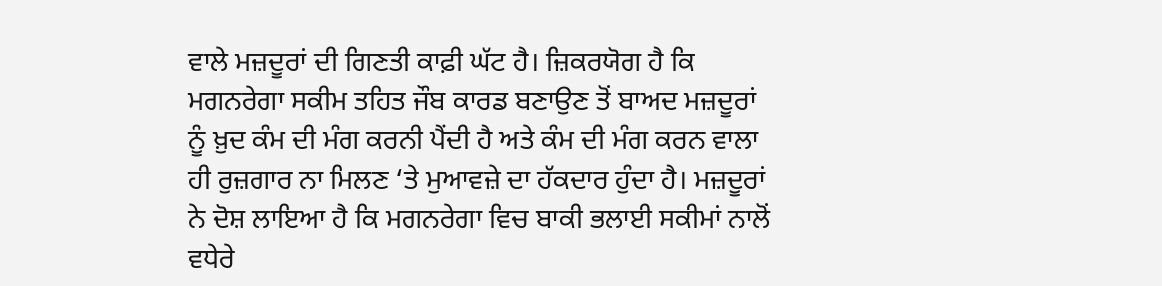ਵਾਲੇ ਮਜ਼ਦੂਰਾਂ ਦੀ ਗਿਣਤੀ ਕਾਫ਼ੀ ਘੱਟ ਹੈ। ਜ਼ਿਕਰਯੋਗ ਹੈ ਕਿ ਮਗਨਰੇਗਾ ਸਕੀਮ ਤਹਿਤ ਜੌਬ ਕਾਰਡ ਬਣਾਉਣ ਤੋਂ ਬਾਅਦ ਮਜ਼ਦੂਰਾਂ ਨੂੰ ਖ਼ੁਦ ਕੰਮ ਦੀ ਮੰਗ ਕਰਨੀ ਪੈਂਦੀ ਹੈ ਅਤੇ ਕੰਮ ਦੀ ਮੰਗ ਕਰਨ ਵਾਲਾ ਹੀ ਰੁਜ਼ਗਾਰ ਨਾ ਮਿਲਣ ‘ਤੇ ਮੁਆਵਜ਼ੇ ਦਾ ਹੱਕਦਾਰ ਹੁੰਦਾ ਹੈ। ਮਜ਼ਦੂਰਾਂ ਨੇ ਦੋਸ਼ ਲਾਇਆ ਹੈ ਕਿ ਮਗਨਰੇਗਾ ਵਿਚ ਬਾਕੀ ਭਲਾਈ ਸਕੀਮਾਂ ਨਾਲੋਂ ਵਧੇਰੇ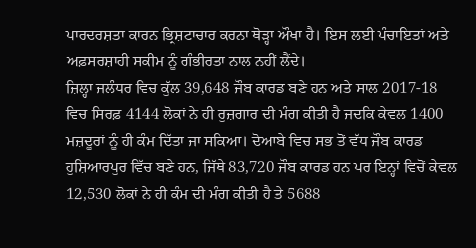ਪਾਰਦਰਸ਼ਤਾ ਕਾਰਨ ਭ੍ਰਿਸ਼ਟਾਚਾਰ ਕਰਨਾ ਥੋੜ੍ਹਾ ਔਖਾ ਹੈ। ਇਸ ਲਈ ਪੰਚਾਇਤਾਂ ਅਤੇ ਅਫ਼ਸਰਸ਼ਾਹੀ ਸਕੀਮ ਨੂੰ ਗੰਭੀਰਤਾ ਨਾਲ ਨਹੀਂ ਲੈਂਦੇ।
ਜ਼ਿਲ੍ਹਾ ਜਲੰਧਰ ਵਿਚ ਕੁੱਲ 39,648 ਜੌਬ ਕਾਰਡ ਬਣੇ ਹਨ ਅਤੇ ਸਾਲ 2017-18 ਵਿਚ ਸਿਰਫ਼ 4144 ਲੋਕਾਂ ਨੇ ਹੀ ਰੁਜ਼ਗਾਰ ਦੀ ਮੰਗ ਕੀਤੀ ਹੈ ਜਦਕਿ ਕੇਵਲ 1400 ਮਜ਼ਦੂਰਾਂ ਨੂੰ ਹੀ ਕੰਮ ਦਿੱਤਾ ਜਾ ਸਕਿਆ। ਦੋਆਬੇ ਵਿਚ ਸਭ ਤੋਂ ਵੱਧ ਜੌਬ ਕਾਰਡ ਹੁਸ਼ਿਆਰਪੁਰ ਵਿੱਚ ਬਣੇ ਹਨ, ਜਿੱਥੇ 83,720 ਜੌਬ ਕਾਰਡ ਹਨ ਪਰ ਇਨ੍ਹਾਂ ਵਿਚੋਂ ਕੇਵਲ 12,530 ਲੋਕਾਂ ਨੇ ਹੀ ਕੰਮ ਦੀ ਮੰਗ ਕੀਤੀ ਹੈ ਤੇ 5688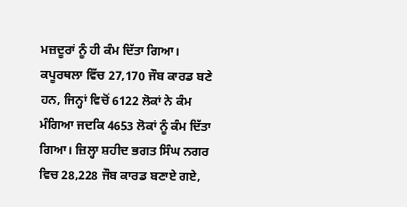ਮਜ਼ਦੂਰਾਂ ਨੂੰ ਹੀ ਕੰਮ ਦਿੱਤਾ ਗਿਆ। ਕਪੂਰਥਲਾ ਵਿੱਚ 27,170 ਜੌਬ ਕਾਰਡ ਬਣੇ ਹਨ, ਜਿਨ੍ਹਾਂ ਵਿਚੋਂ 6122 ਲੋਕਾਂ ਨੇ ਕੰਮ ਮੰਗਿਆ ਜਦਕਿ 4653 ਲੋਕਾਂ ਨੂੰ ਕੰਮ ਦਿੱਤਾ ਗਿਆ। ਜ਼ਿਲ੍ਹਾ ਸ਼ਹੀਦ ਭਗਤ ਸਿੰਘ ਨਗਰ ਵਿਚ 28,228 ਜੌਬ ਕਾਰਡ ਬਣਾਏ ਗਏ,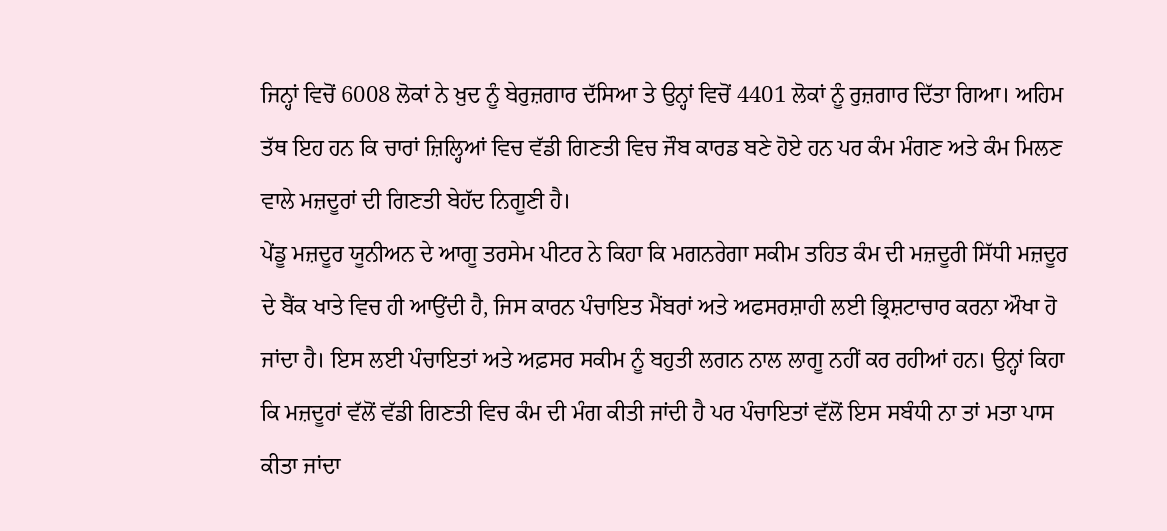ਜਿਨ੍ਹਾਂ ਵਿਚੋਂ 6008 ਲੋਕਾਂ ਨੇ ਖ਼ੁਦ ਨੂੰ ਬੇਰੁਜ਼ਗਾਰ ਦੱਸਿਆ ਤੇ ਉਨ੍ਹਾਂ ਵਿਚੋਂ 4401 ਲੋਕਾਂ ਨੂੰ ਰੁਜ਼ਗਾਰ ਦਿੱਤਾ ਗਿਆ। ਅਹਿਮ ਤੱਥ ਇਹ ਹਨ ਕਿ ਚਾਰਾਂ ਜ਼ਿਲ੍ਹਿਆਂ ਵਿਚ ਵੱਡੀ ਗਿਣਤੀ ਵਿਚ ਜੌਬ ਕਾਰਡ ਬਣੇ ਹੋਏ ਹਨ ਪਰ ਕੰਮ ਮੰਗਣ ਅਤੇ ਕੰਮ ਮਿਲਣ ਵਾਲੇ ਮਜ਼ਦੂਰਾਂ ਦੀ ਗਿਣਤੀ ਬੇਹੱਦ ਨਿਗੂਣੀ ਹੈ।
ਪੇਂਡੂ ਮਜ਼ਦੂਰ ਯੂਨੀਅਨ ਦੇ ਆਗੂ ਤਰਸੇਮ ਪੀਟਰ ਨੇ ਕਿਹਾ ਕਿ ਮਗਨਰੇਗਾ ਸਕੀਮ ਤਹਿਤ ਕੰਮ ਦੀ ਮਜ਼ਦੂਰੀ ਸਿੱਧੀ ਮਜ਼ਦੂਰ ਦੇ ਬੈਂਕ ਖਾਤੇ ਵਿਚ ਹੀ ਆਉਂਦੀ ਹੈ, ਜਿਸ ਕਾਰਨ ਪੰਚਾਇਤ ਮੈਂਬਰਾਂ ਅਤੇ ਅਫਸਰਸ਼ਾਹੀ ਲਈ ਭ੍ਰਿਸ਼ਟਾਚਾਰ ਕਰਨਾ ਔਖਾ ਹੋ ਜਾਂਦਾ ਹੈ। ਇਸ ਲਈ ਪੰਚਾਇਤਾਂ ਅਤੇ ਅਫ਼ਸਰ ਸਕੀਮ ਨੂੰ ਬਹੁਤੀ ਲਗਨ ਨਾਲ ਲਾਗੂ ਨਹੀਂ ਕਰ ਰਹੀਆਂ ਹਨ। ਉਨ੍ਹਾਂ ਕਿਹਾ ਕਿ ਮਜ਼ਦੂਰਾਂ ਵੱਲੋਂ ਵੱਡੀ ਗਿਣਤੀ ਵਿਚ ਕੰਮ ਦੀ ਮੰਗ ਕੀਤੀ ਜਾਂਦੀ ਹੈ ਪਰ ਪੰਚਾਇਤਾਂ ਵੱਲੋਂ ਇਸ ਸਬੰਧੀ ਨਾ ਤਾਂ ਮਤਾ ਪਾਸ ਕੀਤਾ ਜਾਂਦਾ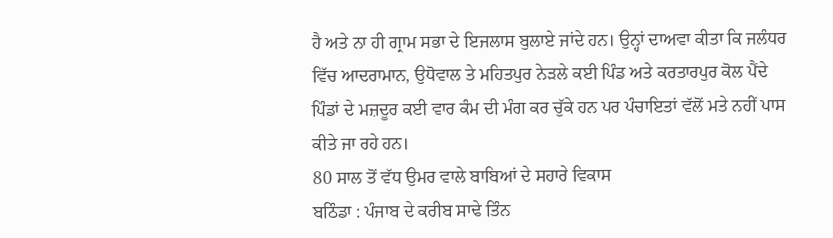ਹੈ ਅਤੇ ਨਾ ਹੀ ਗ੍ਰਾਮ ਸਭਾ ਦੇ ਇਜਲਾਸ ਬੁਲਾਏ ਜਾਂਦੇ ਹਨ। ਉਨ੍ਹਾਂ ਦਾਅਵਾ ਕੀਤਾ ਕਿ ਜਲੰਧਰ ਵਿੱਚ ਆਦਰਾਮਾਨ, ਉਧੋਵਾਲ ਤੇ ਮਹਿਤਪੁਰ ਨੇੜਲੇ ਕਈ ਪਿੰਡ ਅਤੇ ਕਰਤਾਰਪੁਰ ਕੋਲ ਪੈਂਦੇ ਪਿੰਡਾਂ ਦੇ ਮਜ਼ਦੂਰ ਕਈ ਵਾਰ ਕੰਮ ਦੀ ਮੰਗ ਕਰ ਚੁੱਕੇ ਹਨ ਪਰ ਪੰਚਾਇਤਾਂ ਵੱਲੋਂ ਮਤੇ ਨਹੀਂ ਪਾਸ ਕੀਤੇ ਜਾ ਰਹੇ ਹਨ।
80 ਸਾਲ ਤੋਂ ਵੱਧ ਉਮਰ ਵਾਲੇ ਬਾਬਿਆਂ ਦੇ ਸਹਾਰੇ ਵਿਕਾਸ
ਬਠਿੰਡਾ : ਪੰਜਾਬ ਦੇ ਕਰੀਬ ਸਾਢੇ ਤਿੰਨ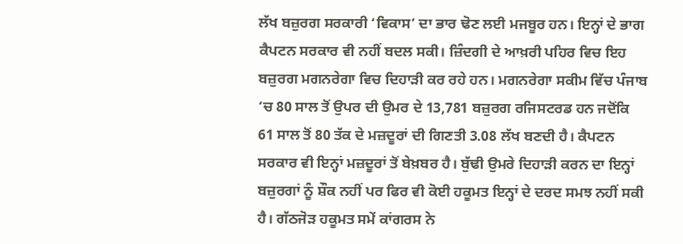ਲੱਖ ਬਜ਼ੁਰਗ ਸਰਕਾਰੀ ‘ਵਿਕਾਸ’ ਦਾ ਭਾਰ ਢੋਣ ਲਈ ਮਜਬੂਰ ਹਨ। ਇਨ੍ਹਾਂ ਦੇ ਭਾਗ ਕੈਪਟਨ ਸਰਕਾਰ ਵੀ ਨਹੀਂ ਬਦਲ ਸਕੀ। ਜ਼ਿੰਦਗੀ ਦੇ ਆਖ਼ਰੀ ਪਹਿਰ ਵਿਚ ਇਹ ਬਜ਼ੁਰਗ ਮਗਨਰੇਗਾ ਵਿਚ ਦਿਹਾੜੀ ਕਰ ਰਹੇ ਹਨ। ਮਗਨਰੇਗਾ ਸਕੀਮ ਵਿੱਚ ਪੰਜਾਬ ‘ਚ 80 ਸਾਲ ਤੋਂ ਉਪਰ ਦੀ ਉਮਰ ਦੇ 13,781 ਬਜ਼ੁਰਗ ਰਜਿਸਟਰਡ ਹਨ ਜਦੋਂਕਿ 61 ਸਾਲ ਤੋਂ 80 ਤੱਕ ਦੇ ਮਜ਼ਦੂਰਾਂ ਦੀ ਗਿਣਤੀ 3.08 ਲੱਖ ਬਣਦੀ ਹੈ। ਕੈਪਟਨ ਸਰਕਾਰ ਵੀ ਇਨ੍ਹਾਂ ਮਜ਼ਦੂਰਾਂ ਤੋਂ ਬੇਖ਼ਬਰ ਹੈ। ਬੁੱਢੀ ਉਮਰੇ ਦਿਹਾੜੀ ਕਰਨ ਦਾ ਇਨ੍ਹਾਂ ਬਜ਼ੁਰਗਾਂ ਨੂੰ ਸ਼ੌਕ ਨਹੀਂ ਪਰ ਫਿਰ ਵੀ ਕੋਈ ਹਕੂਮਤ ਇਨ੍ਹਾਂ ਦੇ ਦਰਦ ਸਮਝ ਨਹੀਂ ਸਕੀ ਹੈ। ਗੱਠਜੋੜ ਹਕੂਮਤ ਸਮੇਂ ਕਾਂਗਰਸ ਨੇ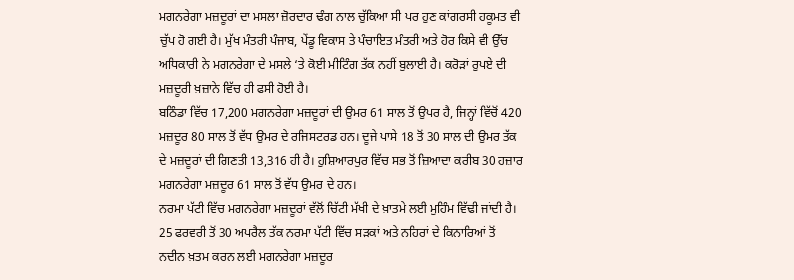ਮਗਨਰੇਗਾ ਮਜ਼ਦੂਰਾਂ ਦਾ ਮਸਲਾ ਜ਼ੋਰਦਾਰ ਢੰਗ ਨਾਲ ਚੁੱਕਿਆ ਸੀ ਪਰ ਹੁਣ ਕਾਂਗਰਸੀ ਹਕੂਮਤ ਵੀ ਚੁੱਪ ਹੋ ਗਈ ਹੈ। ਮੁੱਖ ਮੰਤਰੀ ਪੰਜਾਬ, ਪੇਂਡੂ ਵਿਕਾਸ ਤੇ ਪੰਚਾਇਤ ਮੰਤਰੀ ਅਤੇ ਹੋਰ ਕਿਸੇ ਵੀ ਉੱਚ ਅਧਿਕਾਰੀ ਨੇ ਮਗਨਰੇਗਾ ਦੇ ਮਸਲੇ ‘ਤੇ ਕੋਈ ਮੀਟਿੰਗ ਤੱਕ ਨਹੀਂ ਬੁਲਾਈ ਹੈ। ਕਰੋੜਾਂ ਰੁਪਏ ਦੀ ਮਜ਼ਦੂਰੀ ਖ਼ਜ਼ਾਨੇ ਵਿੱਚ ਹੀ ਫਸੀ ਹੋਈ ਹੈ।
ਬਠਿੰਡਾ ਵਿੱਚ 17,200 ਮਗਨਰੇਗਾ ਮਜ਼ਦੂਰਾਂ ਦੀ ਉਮਰ 61 ਸਾਲ ਤੋਂ ਉਪਰ ਹੈ, ਜਿਨ੍ਹਾਂ ਵਿੱਚੋਂ 420 ਮਜ਼ਦੂਰ 80 ਸਾਲ ਤੋਂ ਵੱਧ ਉਮਰ ਦੇ ਰਜਿਸਟਰਡ ਹਨ। ਦੂਜੇ ਪਾਸੇ 18 ਤੋਂ 30 ਸਾਲ ਦੀ ਉਮਰ ਤੱਕ ਦੇ ਮਜ਼ਦੂਰਾਂ ਦੀ ਗਿਣਤੀ 13,316 ਹੀ ਹੈ। ਹੁਸ਼ਿਆਰਪੁਰ ਵਿੱਚ ਸਭ ਤੋਂ ਜ਼ਿਆਦਾ ਕਰੀਬ 30 ਹਜ਼ਾਰ ਮਗਨਰੇਗਾ ਮਜ਼ਦੂਰ 61 ਸਾਲ ਤੋਂ ਵੱਧ ਉਮਰ ਦੇ ਹਨ।
ਨਰਮਾ ਪੱਟੀ ਵਿੱਚ ਮਗਨਰੇਗਾ ਮਜ਼ਦੂਰਾਂ ਵੱਲੋਂ ਚਿੱਟੀ ਮੱਖੀ ਦੇ ਖ਼ਾਤਮੇ ਲਈ ਮੁਹਿੰਮ ਵਿੱਢੀ ਜਾਂਦੀ ਹੈ। 25 ਫਰਵਰੀ ਤੋਂ 30 ਅਪਰੈਲ ਤੱਕ ਨਰਮਾ ਪੱਟੀ ਵਿੱਚ ਸੜਕਾਂ ਅਤੇ ਨਹਿਰਾਂ ਦੇ ਕਿਨਾਰਿਆਂ ਤੋਂ ਨਦੀਨ ਖ਼ਤਮ ਕਰਨ ਲਈ ਮਗਨਰੇਗਾ ਮਜ਼ਦੂਰ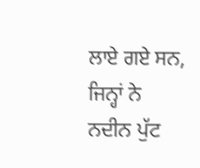ਲਾਏ ਗਏ ਸਨ, ਜਿਨ੍ਹਾਂ ਨੇ ਨਦੀਨ ਪੁੱਟ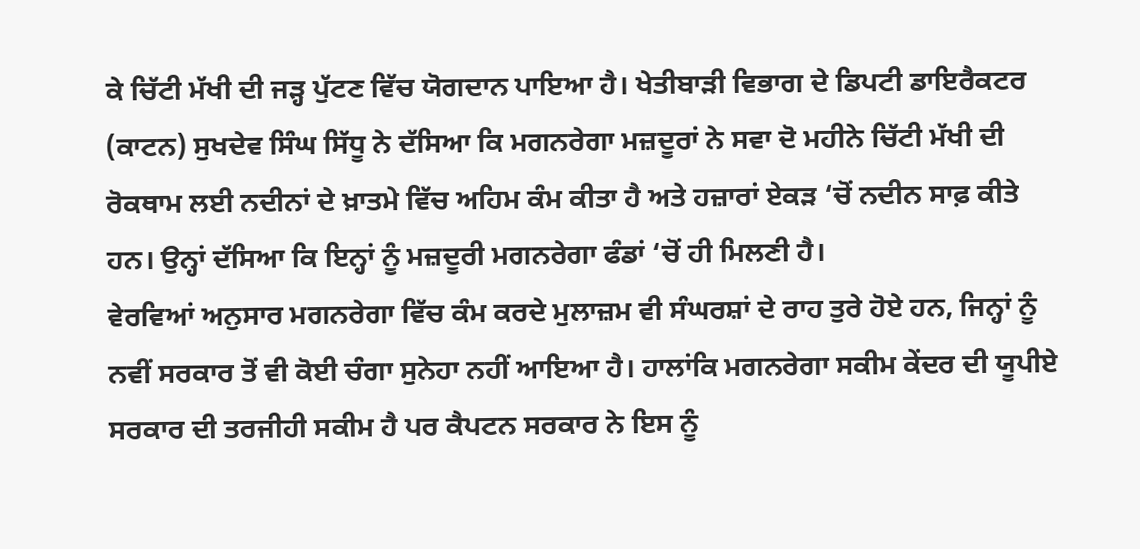ਕੇ ਚਿੱਟੀ ਮੱਖੀ ਦੀ ਜੜ੍ਹ ਪੁੱਟਣ ਵਿੱਚ ਯੋਗਦਾਨ ਪਾਇਆ ਹੈ। ਖੇਤੀਬਾੜੀ ਵਿਭਾਗ ਦੇ ਡਿਪਟੀ ਡਾਇਰੈਕਟਰ (ਕਾਟਨ) ਸੁਖਦੇਵ ਸਿੰਘ ਸਿੱਧੂ ਨੇ ਦੱਸਿਆ ਕਿ ਮਗਨਰੇਗਾ ਮਜ਼ਦੂਰਾਂ ਨੇ ਸਵਾ ਦੋ ਮਹੀਨੇ ਚਿੱਟੀ ਮੱਖੀ ਦੀ ਰੋਕਥਾਮ ਲਈ ਨਦੀਨਾਂ ਦੇ ਖ਼ਾਤਮੇ ਵਿੱਚ ਅਹਿਮ ਕੰਮ ਕੀਤਾ ਹੈ ਅਤੇ ਹਜ਼ਾਰਾਂ ਏਕੜ ‘ਚੋਂ ਨਦੀਨ ਸਾਫ਼ ਕੀਤੇ ਹਨ। ਉਨ੍ਹਾਂ ਦੱਸਿਆ ਕਿ ਇਨ੍ਹਾਂ ਨੂੰ ਮਜ਼ਦੂਰੀ ਮਗਨਰੇਗਾ ਫੰਡਾਂ ‘ਚੋਂ ਹੀ ਮਿਲਣੀ ਹੈ।
ਵੇਰਵਿਆਂ ਅਨੁਸਾਰ ਮਗਨਰੇਗਾ ਵਿੱਚ ਕੰਮ ਕਰਦੇ ਮੁਲਾਜ਼ਮ ਵੀ ਸੰਘਰਸ਼ਾਂ ਦੇ ਰਾਹ ਤੁਰੇ ਹੋਏ ਹਨ, ਜਿਨ੍ਹਾਂ ਨੂੰ ਨਵੀਂ ਸਰਕਾਰ ਤੋਂ ਵੀ ਕੋਈ ਚੰਗਾ ਸੁਨੇਹਾ ਨਹੀਂ ਆਇਆ ਹੈ। ਹਾਲਾਂਕਿ ਮਗਨਰੇਗਾ ਸਕੀਮ ਕੇਂਦਰ ਦੀ ਯੂਪੀਏ ਸਰਕਾਰ ਦੀ ਤਰਜੀਹੀ ਸਕੀਮ ਹੈ ਪਰ ਕੈਪਟਨ ਸਰਕਾਰ ਨੇ ਇਸ ਨੂੰ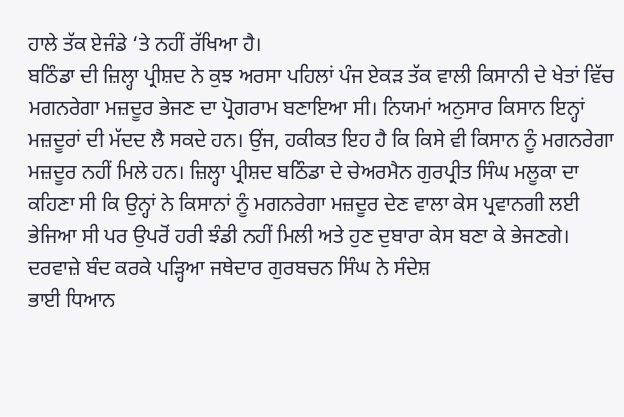ਹਾਲੇ ਤੱਕ ਏਜੰਡੇ ‘ਤੇ ਨਹੀਂ ਰੱਖਿਆ ਹੈ।
ਬਠਿੰਡਾ ਦੀ ਜ਼ਿਲ੍ਹਾ ਪ੍ਰੀਸ਼ਦ ਨੇ ਕੁਝ ਅਰਸਾ ਪਹਿਲਾਂ ਪੰਜ ਏਕੜ ਤੱਕ ਵਾਲੀ ਕਿਸਾਨੀ ਦੇ ਖੇਤਾਂ ਵਿੱਚ ਮਗਨਰੇਗਾ ਮਜ਼ਦੂਰ ਭੇਜਣ ਦਾ ਪ੍ਰੋਗਰਾਮ ਬਣਾਇਆ ਸੀ। ਨਿਯਮਾਂ ਅਨੁਸਾਰ ਕਿਸਾਨ ਇਨ੍ਹਾਂ ਮਜ਼ਦੂਰਾਂ ਦੀ ਮੱਦਦ ਲੈ ਸਕਦੇ ਹਨ। ਉਂਜ, ਹਕੀਕਤ ਇਹ ਹੈ ਕਿ ਕਿਸੇ ਵੀ ਕਿਸਾਨ ਨੂੰ ਮਗਨਰੇਗਾ ਮਜ਼ਦੂਰ ਨਹੀਂ ਮਿਲੇ ਹਨ। ਜ਼ਿਲ੍ਹਾ ਪ੍ਰੀਸ਼ਦ ਬਠਿੰਡਾ ਦੇ ਚੇਅਰਮੈਨ ਗੁਰਪ੍ਰੀਤ ਸਿੰਘ ਮਲੂਕਾ ਦਾ ਕਹਿਣਾ ਸੀ ਕਿ ਉਨ੍ਹਾਂ ਨੇ ਕਿਸਾਨਾਂ ਨੂੰ ਮਗਨਰੇਗਾ ਮਜ਼ਦੂਰ ਦੇਣ ਵਾਲਾ ਕੇਸ ਪ੍ਰਵਾਨਗੀ ਲਈ ਭੇਜਿਆ ਸੀ ਪਰ ਉਪਰੋਂ ਹਰੀ ਝੰਡੀ ਨਹੀਂ ਮਿਲੀ ਅਤੇ ਹੁਣ ਦੁਬਾਰਾ ਕੇਸ ਬਣਾ ਕੇ ਭੇਜਣਗੇ।
ਦਰਵਾਜ਼ੇ ਬੰਦ ਕਰਕੇ ਪੜ੍ਹਿਆ ਜਥੇਦਾਰ ਗੁਰਬਚਨ ਸਿੰਘ ਨੇ ਸੰਦੇਸ਼
ਭਾਈ ਧਿਆਨ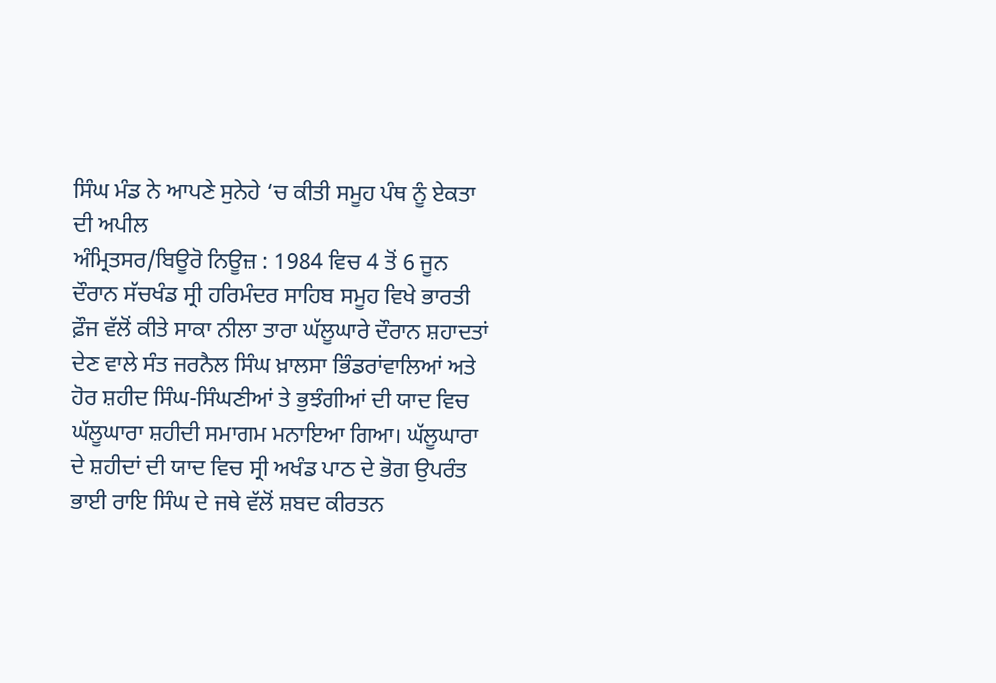ਸਿੰਘ ਮੰਡ ਨੇ ਆਪਣੇ ਸੁਨੇਹੇ ‘ਚ ਕੀਤੀ ਸਮੂਹ ਪੰਥ ਨੂੰ ਏਕਤਾ ਦੀ ਅਪੀਲ
ਅੰਮ੍ਰਿਤਸਰ/ਬਿਊਰੋ ਨਿਊਜ਼ : 1984 ਵਿਚ 4 ਤੋਂ 6 ਜੂਨ ਦੌਰਾਨ ਸੱਚਖੰਡ ਸ੍ਰੀ ਹਰਿਮੰਦਰ ਸਾਹਿਬ ਸਮੂਹ ਵਿਖੇ ਭਾਰਤੀ ਫ਼ੌਜ ਵੱਲੋਂ ਕੀਤੇ ਸਾਕਾ ਨੀਲਾ ਤਾਰਾ ਘੱਲੂਘਾਰੇ ਦੌਰਾਨ ਸ਼ਹਾਦਤਾਂ ਦੇਣ ਵਾਲੇ ਸੰਤ ਜਰਨੈਲ ਸਿੰਘ ਖ਼ਾਲਸਾ ਭਿੰਡਰਾਂਵਾਲਿਆਂ ਅਤੇ ਹੋਰ ਸ਼ਹੀਦ ਸਿੰਘ-ਸਿੰਘਣੀਆਂ ਤੇ ਭੁਝੰਗੀਆਂ ਦੀ ਯਾਦ ਵਿਚ ਘੱਲੂਘਾਰਾ ਸ਼ਹੀਦੀ ਸਮਾਗਮ ਮਨਾਇਆ ਗਿਆ। ਘੱਲੂਘਾਰਾ ਦੇ ਸ਼ਹੀਦਾਂ ਦੀ ਯਾਦ ਵਿਚ ਸ੍ਰੀ ਅਖੰਡ ਪਾਠ ਦੇ ਭੋਗ ਉਪਰੰਤ ਭਾਈ ਰਾਇ ਸਿੰਘ ਦੇ ਜਥੇ ਵੱਲੋਂ ਸ਼ਬਦ ਕੀਰਤਨ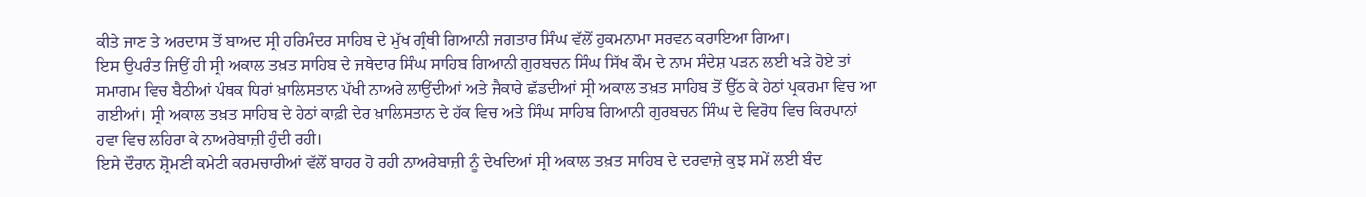ਕੀਤੇ ਜਾਣ ਤੇ ਅਰਦਾਸ ਤੋਂ ਬਾਅਦ ਸ੍ਰੀ ਹਰਿਮੰਦਰ ਸਾਹਿਬ ਦੇ ਮੁੱਖ ਗ੍ਰੰਥੀ ਗਿਆਨੀ ਜਗਤਾਰ ਸਿੰਘ ਵੱਲੋਂ ਹੁਕਮਨਾਮਾ ਸਰਵਨ ਕਰਾਇਆ ਗਿਆ।
ਇਸ ਉਪਰੰਤ ਜਿਉਂ ਹੀ ਸ੍ਰੀ ਅਕਾਲ ਤਖ਼ਤ ਸਾਹਿਬ ਦੇ ਜਥੇਦਾਰ ਸਿੰਘ ਸਾਹਿਬ ਗਿਆਨੀ ਗੁਰਬਚਨ ਸਿੰਘ ਸਿੱਖ ਕੌਮ ਦੇ ਨਾਮ ਸੰਦੇਸ਼ ਪੜਨ ਲਈ ਖੜੇ ਹੋਏ ਤਾਂ ਸਮਾਗਮ ਵਿਚ ਬੈਠੀਆਂ ਪੰਥਕ ਧਿਰਾਂ ਖ਼ਾਲਿਸਤਾਨ ਪੱਖੀ ਨਾਅਰੇ ਲਾਉਂਦੀਆਂ ਅਤੇ ਜੈਕਾਰੇ ਛੱਡਦੀਆਂ ਸ੍ਰੀ ਅਕਾਲ ਤਖ਼ਤ ਸਾਹਿਬ ਤੋਂ ਉੱਠ ਕੇ ਹੇਠਾਂ ਪ੍ਰਕਰਮਾ ਵਿਚ ਆ ਗਈਆਂ। ਸ੍ਰੀ ਅਕਾਲ ਤਖ਼ਤ ਸਾਹਿਬ ਦੇ ਹੇਠਾਂ ਕਾਫ਼ੀ ਦੇਰ ਖ਼ਾਲਿਸਤਾਨ ਦੇ ਹੱਕ ਵਿਚ ਅਤੇ ਸਿੰਘ ਸਾਹਿਬ ਗਿਆਨੀ ਗੁਰਬਚਨ ਸਿੰਘ ਦੇ ਵਿਰੋਧ ਵਿਚ ਕਿਰਪਾਨਾਂ ਹਵਾ ਵਿਚ ਲਹਿਰਾ ਕੇ ਨਾਅਰੇਬਾਜ਼ੀ ਹੁੰਦੀ ਰਹੀ।
ਇਸੇ ਦੌਰਾਨ ਸ਼੍ਰੋਮਣੀ ਕਮੇਟੀ ਕਰਮਚਾਰੀਆਂ ਵੱਲੋਂ ਬਾਹਰ ਹੋ ਰਹੀ ਨਾਅਰੇਬਾਜ਼ੀ ਨੂੰ ਦੇਖਦਿਆਂ ਸ੍ਰੀ ਅਕਾਲ ਤਖ਼ਤ ਸਾਹਿਬ ਦੇ ਦਰਵਾਜ਼ੇ ਕੁਝ ਸਮੇਂ ਲਈ ਬੰਦ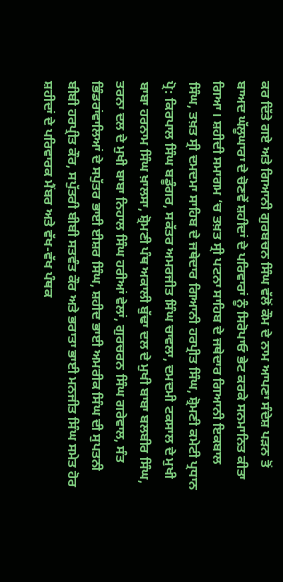ਕਰ ਦਿੱਤੇ ਗਏ ਅਤੇ ਗਿਆਨੀ ਗੁਰਬਚਨ ਸਿੰਘ ਵੱਲੋਂ ਕੌਮ ਦੇ ਨਾਮ ਆਪਣਾ ਸੰਦੇਸ਼ ਪੜਨ ਤੋਂ ਬਾਅਦ ਘੱਲੂਘਾਰਾ ਦੇ ਚੋਣਵੇਂ ਸ਼ਹੀਦਾਂ ਦੇ ਪਰਿਵਾਰਾਂ ਨੂੰ ਸਿਰੋਪਾਓ ਭੇਟ ਕਰਕੇ ਸਨਮਾਨਿਤ ਕੀਤਾ ਗਿਆ। ਸ਼ਹੀਦੀ ਸਮਾਗਮ ‘ਚ ਤਖ਼ਤ ਸ੍ਰੀ ਪਟਨਾ ਸਾਹਿਬ ਦੇ ਜਥੇਦਾਰ ਗਿਆਨੀ ਇਕਬਾਲ ਸਿੰਘ, ਤਖ਼ਤ ਸ੍ਰੀ ਦਮਦਮਾ ਸਾਹਿਬ ਦੇ ਜਥੇਦਾਰ ਗਿਆਨੀ ਹਰਪ੍ਰੀਤ ਸਿੰਘ, ਸ਼੍ਰੋਮਣੀ ਕਮੇਟੀ ਪ੍ਰਧਾਨ ਪ੍ਰੋ: ਕਿਰਪਾਲ ਸਿੰਘ ਬਡੂੰਗਰ, ਸਕੱਤਰ ਅਮਰਜੀਤ ਸਿੰਘ ਚਾਵਲਾ, ਦਮਦਮੀ ਟਕਸਾਲ ਦੇ ਮੁਖੀ ਬਾਬਾ ਹਰਨਾਮ ਸਿੰਘ ਖ਼ਾਲਸਾ, ਸ਼੍ਰੋਮਣੀ ਪੰਥ ਅਕਾਲੀ ਬੁੱਢਾ ਦਲ ਦੇ ਮੁਖੀ ਬਾਬਾ ਬਲਬੀਰ ਸਿੰਘ, ਤਰਨਾ ਦਲ ਦੇ ਮੁਖੀ ਬਾਬਾ ਨਿਹਾਲ ਸਿੰਘ ਹਰੀਆਂ ਵੇਲਾਂ, ਗੁਰਚਰਨ ਸਿੰਘ ਗਰੇਵਾਲ, ਸੰਤ ਭਿੰਡਰਾਂਵਾਲਿਆਂ ਦੇ ਸਪੁੱਤਰ ਭਾਈ ਈਸ਼ਰ ਸਿੰਘ, ਸ਼ਹੀਦ ਭਾਈ ਅਮਰੀਕ ਸਿੰਘ ਦੀ ਸੁਪਤਨੀ ਬੀਬੀ ਹਰਪ੍ਰੀਤ ਕੌਰ, ਸਪੁੱਤਰੀ ਬੀਬੀ ਸਤਵੰਤ ਕੌਰ ਅਤੇ ਭਰਾਤਾ ਭਾਈ ਮਨਜੀਤ ਸਿੰਘ ਸਮੇਤ ਹੋਰ ਸ਼ਹੀਦਾਂ ਦੇ ਪਰਿਵਾਰਕ ਮੈਂਬਰ ਅਤੇ ਵੱਖ-ਵੱਖ ਪੰਥਕ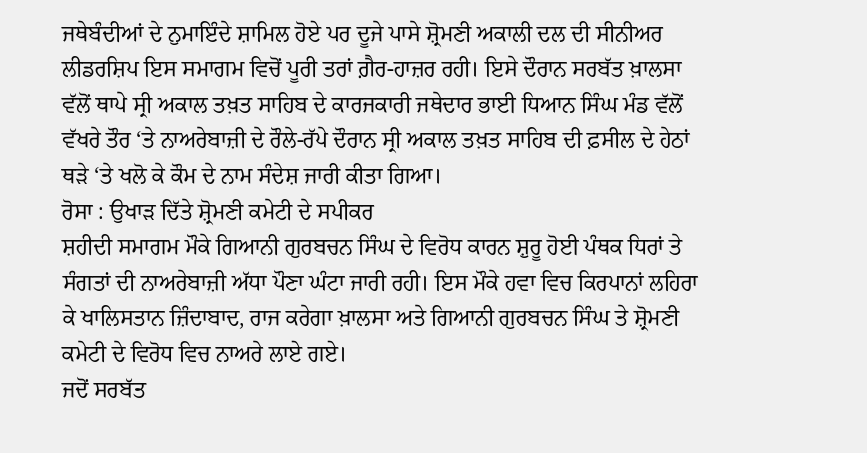ਜਥੇਬੰਦੀਆਂ ਦੇ ਨੁਮਾਇੰਦੇ ਸ਼ਾਮਿਲ ਹੋਏ ਪਰ ਦੂਜੇ ਪਾਸੇ ਸ਼੍ਰੋਮਣੀ ਅਕਾਲੀ ਦਲ ਦੀ ਸੀਨੀਅਰ ਲੀਡਰਸ਼ਿਪ ਇਸ ਸਮਾਗਮ ਵਿਚੋਂ ਪੂਰੀ ਤਰਾਂ ਗ਼ੈਰ-ਹਾਜ਼ਰ ਰਹੀ। ਇਸੇ ਦੌਰਾਨ ਸਰਬੱਤ ਖ਼ਾਲਸਾ ਵੱਲੋਂ ਥਾਪੇ ਸ੍ਰੀ ਅਕਾਲ ਤਖ਼ਤ ਸਾਹਿਬ ਦੇ ਕਾਰਜਕਾਰੀ ਜਥੇਦਾਰ ਭਾਈ ਧਿਆਨ ਸਿੰਘ ਮੰਡ ਵੱਲੋਂ ਵੱਖਰੇ ਤੌਰ ‘ਤੇ ਨਾਅਰੇਬਾਜ਼ੀ ਦੇ ਰੌਲੇ-ਰੱਪੇ ਦੌਰਾਨ ਸ੍ਰੀ ਅਕਾਲ ਤਖ਼ਤ ਸਾਹਿਬ ਦੀ ਫ਼ਸੀਲ ਦੇ ਹੇਠਾਂ ਥੜੇ ‘ਤੇ ਖਲੋ ਕੇ ਕੌਮ ਦੇ ਨਾਮ ਸੰਦੇਸ਼ ਜਾਰੀ ਕੀਤਾ ਗਿਆ।
ਰੋਸਾ : ਉਖਾੜ ਦਿੱਤੇ ਸ਼੍ਰੋਮਣੀ ਕਮੇਟੀ ਦੇ ਸਪੀਕਰ
ਸ਼ਹੀਦੀ ਸਮਾਗਮ ਮੌਕੇ ਗਿਆਨੀ ਗੁਰਬਚਨ ਸਿੰਘ ਦੇ ਵਿਰੋਧ ਕਾਰਨ ਸ਼ੁਰੂ ਹੋਈ ਪੰਥਕ ਧਿਰਾਂ ਤੇ ਸੰਗਤਾਂ ਦੀ ਨਾਅਰੇਬਾਜ਼ੀ ਅੱਧਾ ਪੌਣਾ ਘੰਟਾ ਜਾਰੀ ਰਹੀ। ਇਸ ਮੌਕੇ ਹਵਾ ਵਿਚ ਕਿਰਪਾਨਾਂ ਲਹਿਰਾ ਕੇ ਖਾਲਿਸਤਾਨ ਜ਼ਿੰਦਾਬਾਦ, ਰਾਜ ਕਰੇਗਾ ਖ਼ਾਲਸਾ ਅਤੇ ਗਿਆਨੀ ਗੁਰਬਚਨ ਸਿੰਘ ਤੇ ਸ਼੍ਰੋਮਣੀ ਕਮੇਟੀ ਦੇ ਵਿਰੋਧ ਵਿਚ ਨਾਅਰੇ ਲਾਏ ਗਏ।
ਜਦੋਂ ਸਰਬੱਤ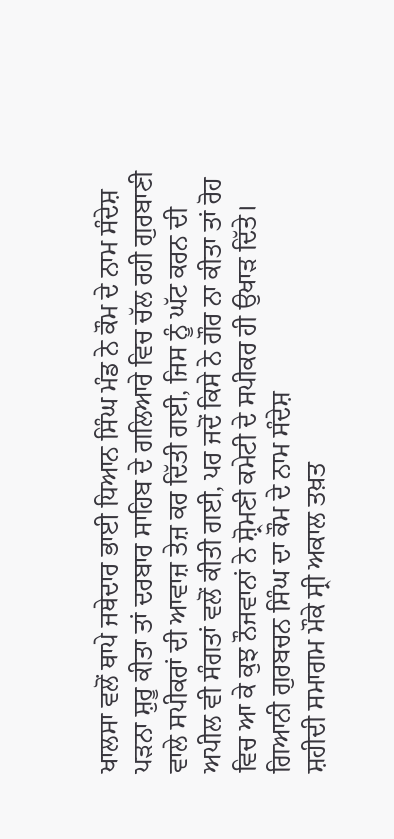ਖਾਲਸਾ ਵਲੋਂ ਥਾਪੇ ਜਥੇਦਾਰ ਭਾਈ ਧਿਆਨ ਸਿੰਘ ਮੰਡ ਨੇ ਕੌਮ ਦੇ ਨਾਮ ਸੰਦੇਸ਼ ਪੜਨਾ ਸ਼ੁਰੂ ਕੀਤਾ ਤਾਂ ਦਰਬਾਰ ਸਾਹਿਬ ਦੇ ਗਲਿਆਰੇ ਵਿਚ ਚੱਲ ਰਹੀ ਗੁਰਬਾਣੀ ਵਾਲੇ ਸਪੀਕਰਾਂ ਦੀ ਆਵਾਜ਼ ਤੇਜ਼ ਕਰ ਦਿੱਤੀ ਗਈ, ਜਿਸ ਨੂੰ ਘੱਟ ਕਰਨ ਦੀ ਅਪੀਲ ਵੀ ਸੰਗਤਾਂ ਵਲੋਂ ਕੀਤੀ ਗਈ, ਪਰ ਜਦੋਂ ਕਿਸੇ ਨੇ ਗੌਰ ਨਾ ਕੀਤਾ ਤਾਂ ਰੋਹ ਵਿਚ ਆ ਕੇ ਕੁਝ ਨੌਜਵਾਨਾਂ ਨੇ ਸ਼੍ਰੋਮਣੀ ਕਮੇਟੀ ਦੇ ਸਪੀਕਰ ਹੀ ਉਖਾੜ ਦਿੱਤੇ।
ਗਿਆਨੀ ਗੁਰਬਚਨ ਸਿੰਘ ਦਾ ਕੌਮ ਦੇ ਨਾਮ ਸੰਦੇਸ਼
ਸ਼ਹੀਦੀ ਸਮਾਗਮ ਮੌਕੇ ਸ੍ਰੀ ਅਕਾਲ ਤਖ਼ਤ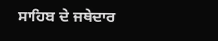ਸਾਹਿਬ ਦੇ ਜਥੇਦਾਰ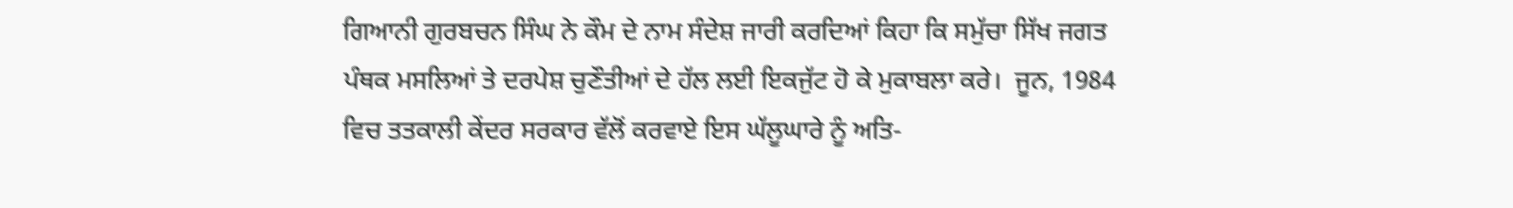ਗਿਆਨੀ ਗੁਰਬਚਨ ਸਿੰਘ ਨੇ ਕੌਮ ਦੇ ਨਾਮ ਸੰਦੇਸ਼ ਜਾਰੀ ਕਰਦਿਆਂ ਕਿਹਾ ਕਿ ਸਮੁੱਚਾ ਸਿੱਖ ਜਗਤ ਪੰਥਕ ਮਸਲਿਆਂ ਤੇ ਦਰਪੇਸ਼ ਚੁਣੌਤੀਆਂ ਦੇ ਹੱਲ ਲਈ ਇਕਜੁੱਟ ਹੋ ਕੇ ਮੁਕਾਬਲਾ ਕਰੇ।  ਜੂਨ, 1984 ਵਿਚ ਤਤਕਾਲੀ ਕੇਂਦਰ ਸਰਕਾਰ ਵੱਲੋਂ ਕਰਵਾਏ ਇਸ ਘੱਲੂਘਾਰੇ ਨੂੰ ਅਤਿ-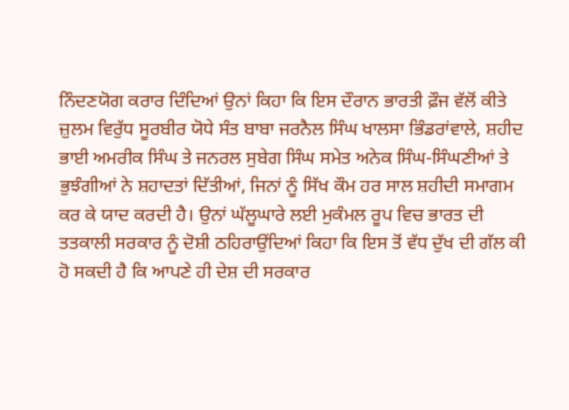ਨਿੰਦਣਯੋਗ ਕਰਾਰ ਦਿੰਦਿਆਂ ਉਨਾਂ ਕਿਹਾ ਕਿ ਇਸ ਦੌਰਾਨ ਭਾਰਤੀ ਫ਼ੌਜ ਵੱਲੋਂ ਕੀਤੇ ਜ਼ੁਲਮ ਵਿਰੁੱਧ ਸੂਰਬੀਰ ਯੋਧੇ ਸੰਤ ਬਾਬਾ ਜਰਨੈਲ ਸਿੰਘ ਖਾਲਸਾ ਭਿੰਡਰਾਂਵਾਲੇ, ਸ਼ਹੀਦ ਭਾਈ ਅਮਰੀਕ ਸਿੰਘ ਤੇ ਜਨਰਲ ਸੁਬੇਗ ਸਿੰਘ ਸਮੇਤ ਅਨੇਕ ਸਿੰਘ-ਸਿੰਘਣੀਆਂ ਤੇ ਭੁਝੰਗੀਆਂ ਨੇ ਸ਼ਹਾਦਤਾਂ ਦਿੱਤੀਆਂ, ਜਿਨਾਂ ਨੂੰ ਸਿੱਖ ਕੌਮ ਹਰ ਸਾਲ ਸ਼ਹੀਦੀ ਸਮਾਗਮ ਕਰ ਕੇ ਯਾਦ ਕਰਦੀ ਹੈ। ਉਨਾਂ ਘੱਲੂਘਾਰੇ ਲਈ ਮੁਕੰਮਲ ਰੂਪ ਵਿਚ ਭਾਰਤ ਦੀ ਤਤਕਾਲੀ ਸਰਕਾਰ ਨੂੰ ਦੋਸ਼ੀ ਠਹਿਰਾਉਂਦਿਆਂ ਕਿਹਾ ਕਿ ਇਸ ਤੋਂ ਵੱਧ ਦੁੱਖ ਦੀ ਗੱਲ ਕੀ ਹੋ ਸਕਦੀ ਹੈ ਕਿ ਆਪਣੇ ਹੀ ਦੇਸ਼ ਦੀ ਸਰਕਾਰ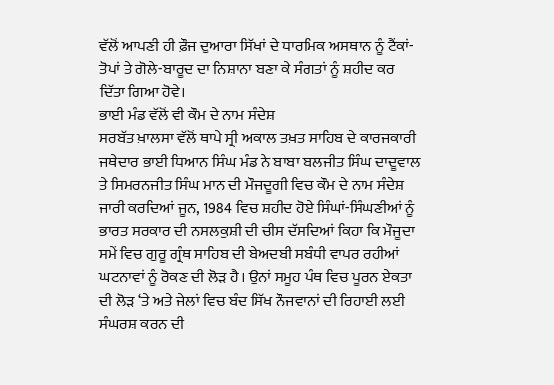ਵੱਲੋਂ ਆਪਣੀ ਹੀ ਫ਼ੌਜ ਦੁਆਰਾ ਸਿੱਖਾਂ ਦੇ ਧਾਰਮਿਕ ਅਸਥਾਨ ਨੂੰ ਟੈਂਕਾਂ-ਤੋਪਾਂ ਤੇ ਗੋਲੇ-ਬਾਰੂਦ ਦਾ ਨਿਸ਼ਾਨਾ ਬਣਾ ਕੇ ਸੰਗਤਾਂ ਨੂੰ ਸ਼ਹੀਦ ਕਰ ਦਿੱਤਾ ਗਿਆ ਹੋਵੇ।
ਭਾਈ ਮੰਡ ਵੱਲੋਂ ਵੀ ਕੌਮ ਦੇ ਨਾਮ ਸੰਦੇਸ਼
ਸਰਬੱਤ ਖ਼ਾਲਸਾ ਵੱਲੋਂ ਥਾਪੇ ਸ੍ਰੀ ਅਕਾਲ ਤਖ਼ਤ ਸਾਹਿਬ ਦੇ ਕਾਰਜਕਾਰੀ ਜਥੇਦਾਰ ਭਾਈ ਧਿਆਨ ਸਿੰਘ ਮੰਡ ਨੇ ਬਾਬਾ ਬਲਜੀਤ ਸਿੰਘ ਦਾਦੂਵਾਲ ਤੇ ਸਿਮਰਨਜੀਤ ਸਿੰਘ ਮਾਨ ਦੀ ਮੌਜਦੂਗੀ ਵਿਚ ਕੌਮ ਦੇ ਨਾਮ ਸੰਦੇਸ਼ ਜਾਰੀ ਕਰਦਿਆਂ ਜੂਨ, 1984 ਵਿਚ ਸ਼ਹੀਦ ਹੋਏ ਸਿੰਘਾਂ-ਸਿੰਘਣੀਆਂ ਨੂੰ ਭਾਰਤ ਸਰਕਾਰ ਦੀ ਨਸਲਕੁਸ਼ੀ ਦੀ ਚੀਸ ਦੱਸਦਿਆਂ ਕਿਹਾ ਕਿ ਮੌਜੂਦਾ ਸਮੇਂ ਵਿਚ ਗੁਰੂ ਗ੍ਰੰਥ ਸਾਹਿਬ ਦੀ ਬੇਅਦਬੀ ਸਬੰਧੀ ਵਾਪਰ ਰਹੀਆਂ ਘਟਨਾਵਾਂ ਨੂੰ ਰੋਕਣ ਦੀ ਲੋੜ ਹੈ। ਉਨਾਂ ਸਮੂਹ ਪੰਥ ਵਿਚ ਪੂਰਨ ਏਕਤਾ ਦੀ ਲੋੜ ‘ਤੇ ਅਤੇ ਜੇਲਾਂ ਵਿਚ ਬੰਦ ਸਿੱਖ ਨੌਜਵਾਨਾਂ ਦੀ ਰਿਹਾਈ ਲਈ ਸੰਘਰਸ਼ ਕਰਨ ਦੀ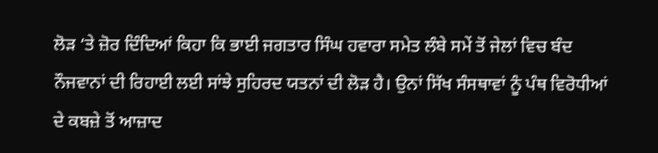ਲੋੜ ‘ਤੇ ਜ਼ੋਰ ਦਿੰਦਿਆਂ ਕਿਹਾ ਕਿ ਭਾਈ ਜਗਤਾਰ ਸਿੰਘ ਹਵਾਰਾ ਸਮੇਤ ਲੰਬੇ ਸਮੇਂ ਤੋਂ ਜੇਲਾਂ ਵਿਚ ਬੰਦ ਨੌਜਵਾਨਾਂ ਦੀ ਰਿਹਾਈ ਲਈ ਸਾਂਝੇ ਸੁਹਿਰਦ ਯਤਨਾਂ ਦੀ ਲੋੜ ਹੈ। ਉਨਾਂ ਸਿੱਖ ਸੰਸਥਾਵਾਂ ਨੂੰ ਪੰਥ ਵਿਰੋਧੀਆਂ ਦੇ ਕਬਜ਼ੇ ਤੋਂ ਆਜ਼ਾਦ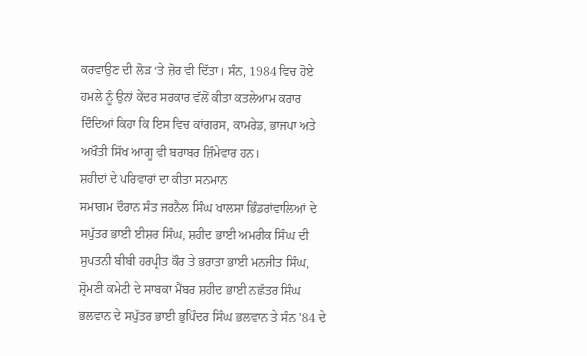ਕਰਵਾਉਣ ਦੀ ਲੋੜ ‘ਤੇ ਜ਼ੋਰ ਵੀ ਦਿੱਤਾ। ਸੰਨ, 1984 ਵਿਚ ਹੋਏ ਹਮਲੇ ਨੂੰ ਉਨਾਂ ਕੇਂਦਰ ਸਰਕਾਰ ਵੱਲੋਂ ਕੀਤਾ ਕਤਲੇਆਮ ਕਰਾਰ ਦਿੰਦਿਆਂ ਕਿਹਾ ਕਿ ਇਸ ਵਿਚ ਕਾਂਗਰਸ, ਕਾਮਰੇਡ, ਭਾਜਪਾ ਅਤੇ ਅਖੌਤੀ ਸਿੱਖ ਆਗੂ ਵੀ ਬਰਾਬਰ ਜ਼ਿੰਮੇਵਾਰ ਹਨ।
ਸ਼ਹੀਦਾਂ ਦੇ ਪਰਿਵਾਰਾਂ ਦਾ ਕੀਤਾ ਸਨਮਾਨ
ਸਮਾਗਮ ਦੌਰਾਨ ਸੰਤ ਜਰਨੈਲ ਸਿੰਘ ਖਾਲਸਾ ਭਿੰਡਰਾਂਵਾਲਿਆਂ ਦੇ ਸਪੁੱਤਰ ਭਾਈ ਈਸ਼ਰ ਸਿੰਘ, ਸ਼ਹੀਦ ਭਾਈ ਅਮਰੀਕ ਸਿੰਘ ਦੀ ਸੁਪਤਨੀ ਬੀਬੀ ਹਰਪ੍ਰੀਤ ਕੌਰ ਤੇ ਭਰਾਤਾ ਭਾਈ ਮਨਜੀਤ ਸਿੰਘ, ਸ਼੍ਰੋਮਣੀ ਕਮੇਟੀ ਦੇ ਸਾਬਕਾ ਮੈਂਬਰ ਸ਼ਹੀਦ ਭਾਈ ਨਛੱਤਰ ਸਿੰਘ ਭਲਵਾਨ ਦੇ ਸਪੁੱਤਰ ਭਾਈ ਭੁਪਿੰਦਰ ਸਿੰਘ ਭਲਵਾਨ ਤੇ ਸੰਨ ’84 ਦੇ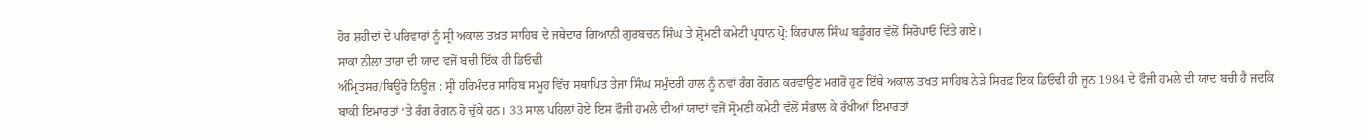ਹੋਰ ਸ਼ਹੀਦਾਂ ਦੇ ਪਰਿਵਾਰਾਂ ਨੂੰ ਸ੍ਰੀ ਅਕਾਲ ਤਖ਼ਤ ਸਾਹਿਬ ਦੇ ਜਥੇਦਾਰ ਗਿਆਨੀ ਗੁਰਬਚਨ ਸਿੰਘ ਤੇ ਸ਼੍ਰੋਮਣੀ ਕਮੇਟੀ ਪ੍ਰਧਾਨ ਪ੍ਰੋ: ਕਿਰਪਾਲ ਸਿੰਘ ਬਡੂੰਗਰ ਵੱਲੋਂ ਸਿਰੋਪਾਓ ਦਿੱਤੇ ਗਏ।
ਸਾਕਾ ਨੀਲਾ ਤਾਰਾ ਦੀ ਯਾਦ ਵਜੋਂ ਬਚੀ ਇੱਕ ਹੀ ਡਿਓਢੀ
ਅੰਮ੍ਰਿਤਸਰ/ਬਿਊਰੋ ਨਿਊਜ਼ : ਸ੍ਰੀ ਹਰਿਮੰਦਰ ਸਾਹਿਬ ਸਮੂਹ ਵਿੱਚ ਸਥਾਪਿਤ ਤੇਜਾ ਸਿੰਘ ਸਮੁੰਦਰੀ ਹਾਲ ਨੂੰ ਨਵਾਂ ਰੰਗ ਰੋਗਨ ਕਰਵਾਉਣ ਮਗਰੋਂ ਹੁਣ ਇੱਥੇ ਅਕਾਲ ਤਖਤ ਸਾਹਿਬ ਨੇੜੇ ਸਿਰਫ਼ ਇਕ ਡਿਓਢੀ ਹੀ ਜੂਨ 1984 ਦੇ ਫੌਜੀ ਹਮਲੇ ਦੀ ਯਾਦ ਬਚੀ ਹੈ ਜਦਕਿ ਬਾਕੀ ਇਮਾਰਤਾਂ ‘ਤੇ ਰੰਗ ਰੋਗਨ ਹੋ ਚੁੱਕੇ ਹਨ। 33 ਸਾਲ ਪਹਿਲਾਂ ਹੋਏ ਇਸ ਫੌਜੀ ਹਮਲੇ ਦੀਆਂ ਯਾਦਾਂ ਵਜੋਂ ਸ੍ਰੋਮਣੀ ਕਮੇਟੀ ਵੱਲੋਂ ਸੰਭਾਲ ਕੇ ਰੱਖੀਆਂ ਇਮਾਰਤਾਂ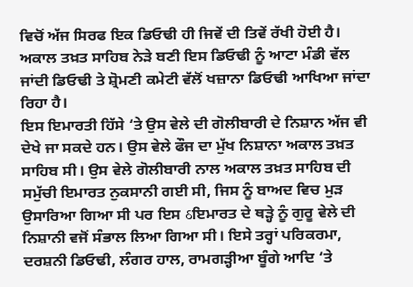ਵਿਚੋਂ ਅੱਜ ਸਿਰਫ ਇਕ ਡਿਓਢੀ ਹੀ ਜਿਵੇਂ ਦੀ ਤਿਵੇਂ ਰੱਖੀ ਹੋਈ ਹੈ। ਅਕਾਲ ਤਖ਼ਤ ਸਾਹਿਬ ਨੇੜੇ ਬਣੀ ਇਸ ਡਿਓਢੀ ਨੂੰ ਆਟਾ ਮੰਡੀ ਵੱਲ ਜਾਂਦੀ ਡਿਓਢੀ ਤੇ ਸ਼੍ਰੋਮਣੀ ਕਮੇਟੀ ਵੱਲੋਂ ਖਜ਼ਾਨਾ ਡਿਓਢੀ ਆਖਿਆ ਜਾਂਦਾ ਰਿਹਾ ਹੈ।
ਇਸ ਇਮਾਰਤੀ ਹਿੱਸੇ ‘ਤੇ ਉਸ ਵੇਲੇ ਦੀ ਗੋਲੀਬਾਰੀ ਦੇ ਨਿਸ਼ਾਨ ਅੱਜ ਵੀ ਦੇਖੇ ਜਾ ਸਕਦੇ ਹਨ। ਉਸ ਵੇਲੇ ਫੌਜ ਦਾ ਮੁੱਖ ਨਿਸ਼ਾਨਾ ਅਕਾਲ ਤਖ਼ਤ ਸਾਹਿਬ ਸੀ। ਉਸ ਵੇਲੇ ਗੋਲੀਬਾਰੀ ਨਾਲ ਅਕਾਲ ਤਖ਼ਤ ਸਾਹਿਬ ਦੀ ਸਮੁੱਚੀ ਇਮਾਰਤ ਨੁਕਸਾਨੀ ਗਈ ਸੀ, ਜਿਸ ਨੂੰ ਬਾਅਦ ਵਿਚ ਮੁੜ ਉਸਾਰਿਆ ਗਿਆ ਸੀ ਪਰ ਇਸ ઠਇਮਾਰਤ ਦੇ ਥੜ੍ਹੇ ਨੂੰ ਗੁਰੂ ਵੇਲੇ ਦੀ ਨਿਸ਼ਾਨੀ ਵਜੋਂ ਸੰਭਾਲ ਲਿਆ ਗਿਆ ਸੀ। ਇਸੇ ਤਰ੍ਹਾਂ ਪਰਿਕਰਮਾ, ਦਰਸ਼ਨੀ ਡਿਓਢੀ, ਲੰਗਰ ਹਾਲ, ਰਾਮਗੜ੍ਹੀਆ ਬੂੰਗੇ ਆਦਿ ‘ਤੇ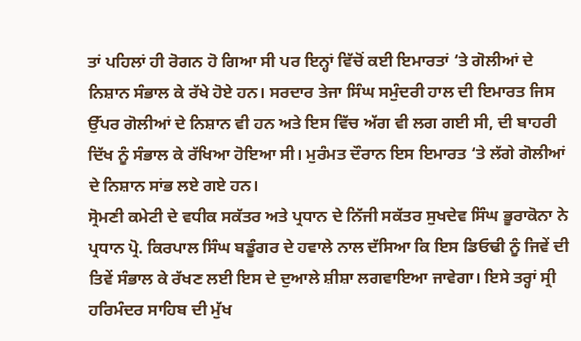ਤਾਂ ਪਹਿਲਾਂ ਹੀ ਰੋਗਨ ਹੋ ਗਿਆ ਸੀ ਪਰ ਇਨ੍ਹਾਂ ਵਿੱਚੋਂ ਕਈ ਇਮਾਰਤਾਂ ‘ਤੇ ਗੋਲੀਆਂ ਦੇ ਨਿਸ਼ਾਨ ਸੰਭਾਲ ਕੇ ਰੱਖੇ ਹੋਏ ਹਨ। ਸਰਦਾਰ ਤੇਜਾ ਸਿੰਘ ਸਮੁੰਦਰੀ ਹਾਲ ਦੀ ਇਮਾਰਤ ਜਿਸ ਉੱਪਰ ਗੋਲੀਆਂ ਦੇ ਨਿਸ਼ਾਨ ਵੀ ਹਨ ਅਤੇ ਇਸ ਵਿੱਚ ਅੱਗ ਵੀ ਲਗ ਗਈ ਸੀ, ਦੀ ਬਾਹਰੀ ਦਿੱਖ ਨੂੰ ਸੰਭਾਲ ਕੇ ਰੱਖਿਆ ਹੋਇਆ ਸੀ। ਮੁਰੰਮਤ ਦੌਰਾਨ ਇਸ ਇਮਾਰਤ ‘ਤੇ ਲੱਗੇ ਗੋਲੀਆਂ ਦੇ ਨਿਸ਼ਾਨ ਸਾਂਭ ਲਏ ਗਏ ਹਨ।
ਸ੍ਰੋਮਣੀ ਕਮੇਟੀ ਦੇ ਵਧੀਕ ਸਕੱਤਰ ਅਤੇ ਪ੍ਰਧਾਨ ਦੇ ਨਿੱਜੀ ਸਕੱਤਰ ਸੁਖਦੇਵ ਸਿੰਘ ਭੂਰਾਕੋਨਾ ਨੇ ਪ੍ਰਧਾਨ ਪ੍ਰੋ. ਕਿਰਪਾਲ ਸਿੰਘ ਬਡੂੰਗਰ ਦੇ ਹਵਾਲੇ ਨਾਲ ਦੱਸਿਆ ਕਿ ਇਸ ਡਿਓਢੀ ਨੂੰ ਜਿਵੇਂ ਦੀ ਤਿਵੇਂ ਸੰਭਾਲ ਕੇ ਰੱਖਣ ਲਈ ਇਸ ਦੇ ਦੁਆਲੇ ਸ਼ੀਸ਼ਾ ਲਗਵਾਇਆ ਜਾਵੇਗਾ। ਇਸੇ ਤਰ੍ਹਾਂ ਸ੍ਰੀ ਹਰਿਮੰਦਰ ਸਾਹਿਬ ਦੀ ਮੁੱਖ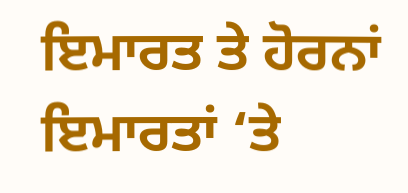ਇਮਾਰਤ ਤੇ ਹੋਰਨਾਂ ਇਮਾਰਤਾਂ ‘ਤੇ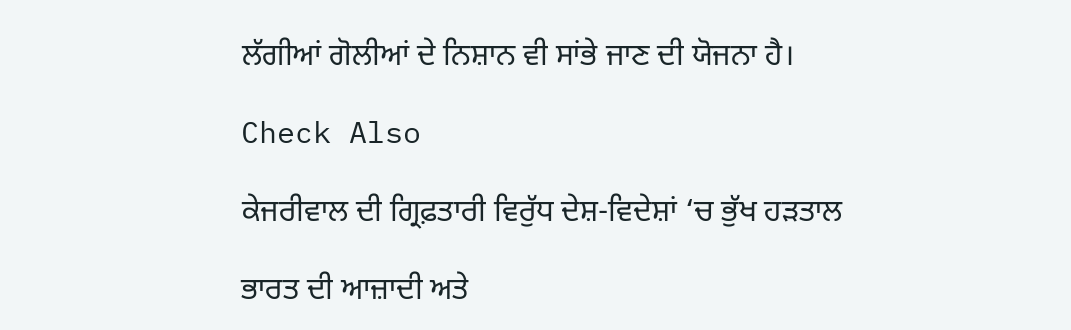ਲੱਗੀਆਂ ਗੋਲੀਆਂ ਦੇ ਨਿਸ਼ਾਨ ਵੀ ਸਾਂਭੇ ਜਾਣ ਦੀ ਯੋਜਨਾ ਹੈ।

Check Also

ਕੇਜਰੀਵਾਲ ਦੀ ਗ੍ਰਿਫ਼ਤਾਰੀ ਵਿਰੁੱਧ ਦੇਸ਼-ਵਿਦੇਸ਼ਾਂ ‘ਚ ਭੁੱਖ ਹੜਤਾਲ

ਭਾਰਤ ਦੀ ਆਜ਼ਾਦੀ ਅਤੇ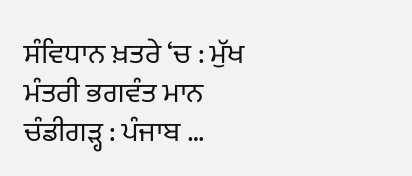ਸੰਵਿਧਾਨ ਖ਼ਤਰੇ ‘ਚ : ਮੁੱਖ ਮੰਤਰੀ ਭਗਵੰਤ ਮਾਨ ਚੰਡੀਗੜ੍ਹ : ਪੰਜਾਬ …